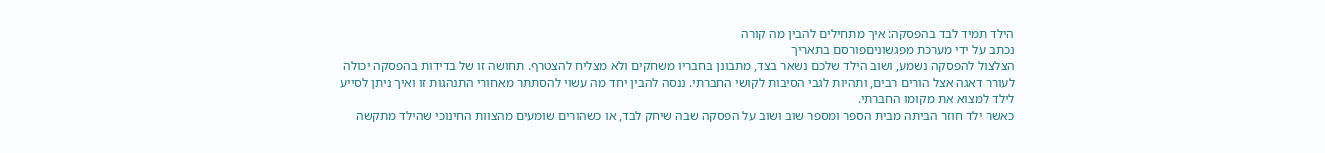הילד תמיד לבד בהפסקה: איך מתחילים להבין מה קורה
נכתב על ידי מערכת מפגשוניםפורסם בתאריך
הצלצול להפסקה נשמע, ושוב הילד שלכם נשאר בצד, מתבונן בחבריו משחקים ולא מצליח להצטרף. תחושה זו של בדידות בהפסקה יכולה לעורר דאגה אצל הורים רבים, ותהיות לגבי הסיבות לקושי החברתי. ננסה להבין יחד מה עשוי להסתתר מאחורי התנהגות זו ואיך ניתן לסייע לילד למצוא את מקומו החברתי.
כאשר ילד חוזר הביתה מבית הספר ומספר שוב ושוב על הפסקה שבה שיחק לבד, או כשהורים שומעים מהצוות החינוכי שהילד מתקשה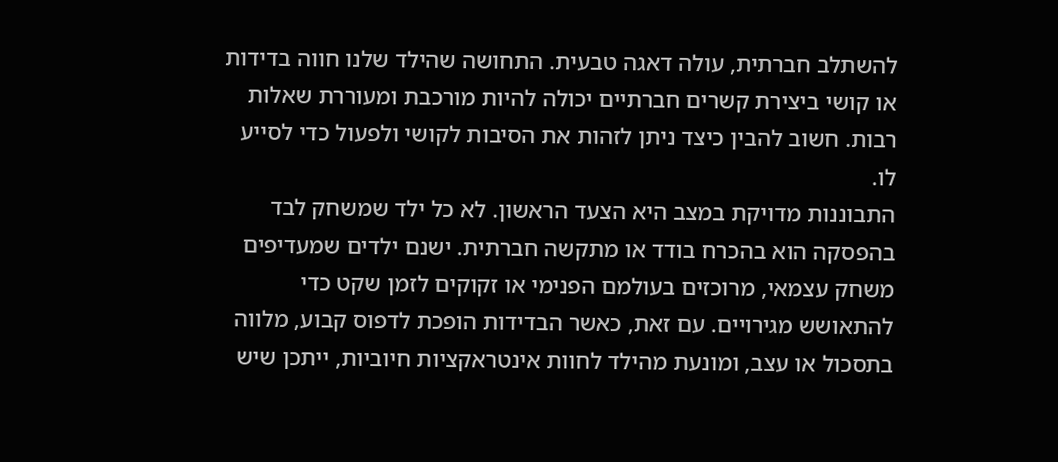להשתלב חברתית, עולה דאגה טבעית. התחושה שהילד שלנו חווה בדידות או קושי ביצירת קשרים חברתיים יכולה להיות מורכבת ומעוררת שאלות רבות. חשוב להבין כיצד ניתן לזהות את הסיבות לקושי ולפעול כדי לסייע לו.
התבוננות מדויקת במצב היא הצעד הראשון. לא כל ילד שמשחק לבד בהפסקה הוא בהכרח בודד או מתקשה חברתית. ישנם ילדים שמעדיפים משחק עצמאי, מרוכזים בעולמם הפנימי או זקוקים לזמן שקט כדי להתאושש מגירויים. עם זאת, כאשר הבדידות הופכת לדפוס קבוע, מלווה בתסכול או עצב, ומונעת מהילד לחוות אינטראקציות חיוביות, ייתכן שיש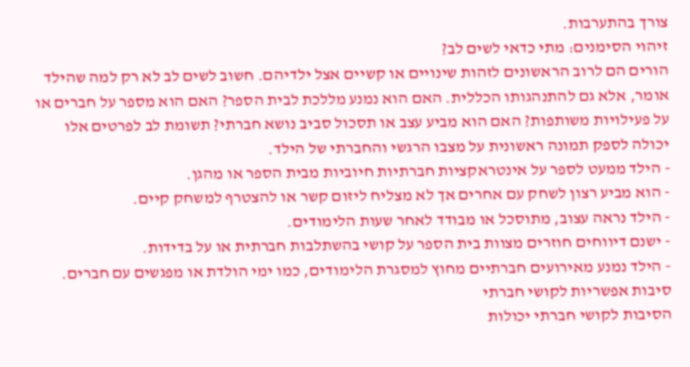צורך בהתערבות.
זיהוי הסימנים: מתי כדאי לשים לב?
הורים הם לרוב הראשונים לזהות שינויים או קשיים אצל ילדיהם. חשוב לשים לב לא רק למה שהילד אומר, אלא גם להתנהגותו הכללית. האם הוא נמנע מללכת לבית הספר? האם הוא מספר על חברים או על פעילויות משותפות? האם הוא מביע עצב או תסכול סביב נושא חברתי? תשומת לב לפרטים אלו יכולה לספק תמונה ראשונית על מצבו הרגשי והחברתי של הילד.
- הילד ממעט לספר על אינטראקציות חברתיות חיוביות מבית הספר או מהגן.
- הוא מביע רצון לשחק עם אחרים אך לא מצליח ליזום קשר או להצטרף למשחק קיים.
- הילד נראה עצוב, מתוסכל או מבודד לאחר שעות הלימודים.
- ישנם דיווחים חוזרים מצוות בית הספר על קושי בהשתלבות חברתית או על בדידות.
- הילד נמנע מאירועים חברתיים מחוץ למסגרת הלימודים, כמו ימי הולדת או מפגשים עם חברים.
סיבות אפשריות לקושי חברתי
הסיבות לקושי חברתי יכולות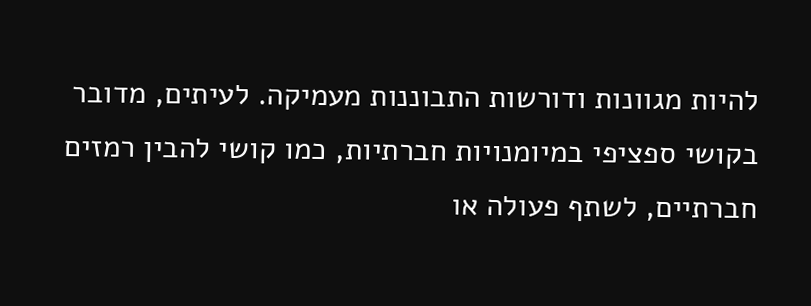להיות מגוונות ודורשות התבוננות מעמיקה. לעיתים, מדובר בקושי ספציפי במיומנויות חברתיות, כמו קושי להבין רמזים חברתיים, לשתף פעולה או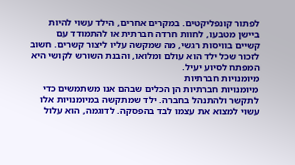לפתור קונפליקטים. במקרים אחרים, הילד עשוי להיות ביישן מטבעו, לחוות חרדה חברתית או להתמודד עם קשיים בוויסות רגשי, מה שמקשה עליו ליצור קשרים. חשוב לזכור שכל ילד הוא עולם ומלואו, והבנת השורש לקושי היא המפתח לסיוע יעיל.
מיומנויות חברתיות
מיומנויות חברתיות הן הכלים שבהם אנו משתמשים כדי לתקשר ולהתנהל בחברה. ילד שמתקשה במיומנויות אלו עשוי למצוא את עצמו לבד בהפסקה. לדוגמה, הוא עלול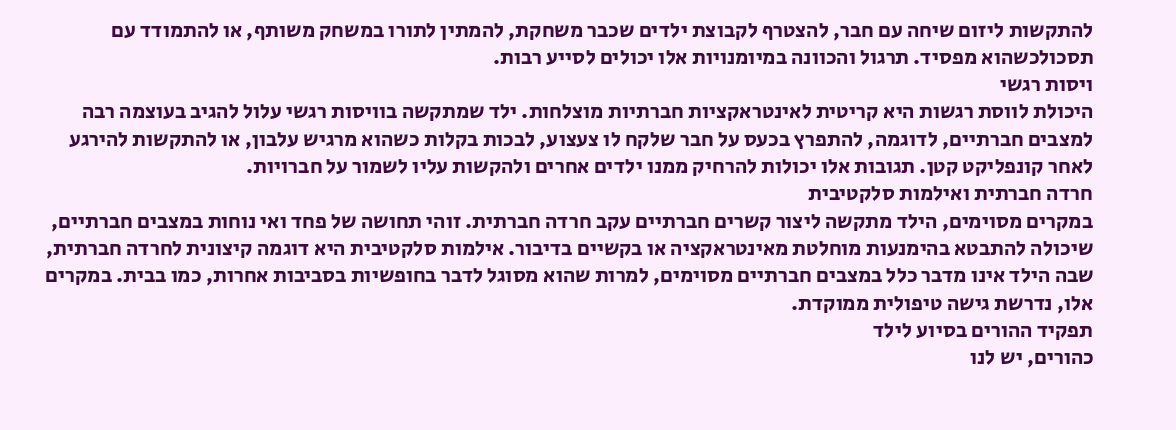להתקשות ליזום שיחה עם חבר, להצטרף לקבוצת ילדים שכבר משחקת, להמתין לתורו במשחק משותף, או להתמודד עם תסכולכשהוא מפסיד. תרגול והכוונה במיומנויות אלו יכולים לסייע רבות.
ויסות רגשי
היכולת לווסת רגשות היא קריטית לאינטראקציות חברתיות מוצלחות. ילד שמתקשה בוויסות רגשי עלול להגיב בעוצמה רבה למצבים חברתיים, לדוגמה, להתפרץ בכעס על חבר שלקח לו צעצוע, לבכות בקלות כשהוא מרגיש עלבון, או להתקשות להירגע לאחר קונפליקט קטן. תגובות אלו יכולות להרחיק ממנו ילדים אחרים ולהקשות עליו לשמור על חברויות.
חרדה חברתית ואילמות סלקטיבית
במקרים מסוימים, הילד מתקשה ליצור קשרים חברתיים עקב חרדה חברתית. זוהי תחושה של פחד ואי נוחות במצבים חברתיים, שיכולה להתבטא בהימנעות מוחלטת מאינטראקציה או בקשיים בדיבור. אילמות סלקטיבית היא דוגמה קיצונית לחרדה חברתית, שבה הילד אינו מדבר כלל במצבים חברתיים מסוימים, למרות שהוא מסוגל לדבר בחופשיות בסביבות אחרות, כמו בבית. במקרים אלו, נדרשת גישה טיפולית ממוקדת.
תפקיד ההורים בסיוע לילד
כהורים, יש לנו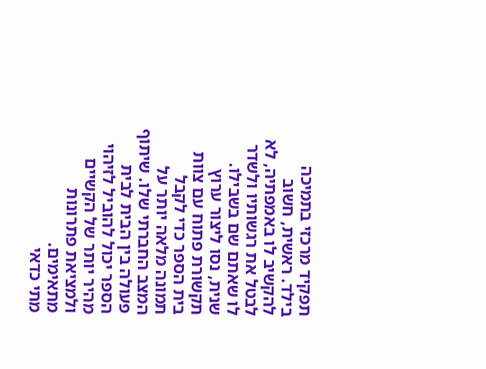תפקיד מרכזי בתמיכה בילד. ראשית, חשוב להקשיב לו באמפתיה, לא לבטל את רגשותיו ולשדר לו שאתם שם בשבילו. שנית, נסו ליצור ערוץ תקשורת פתוח עם צוות בית הספר כדי לקבל תמונה מלאה יותר על המצב החברתי שלו. שיתוף פעולה בין הבית לבית הספר יכול להוביל לזיהוי מהיר יותר של הקשיים ולמציאת פתרונות מתאימים.
מתי כדאי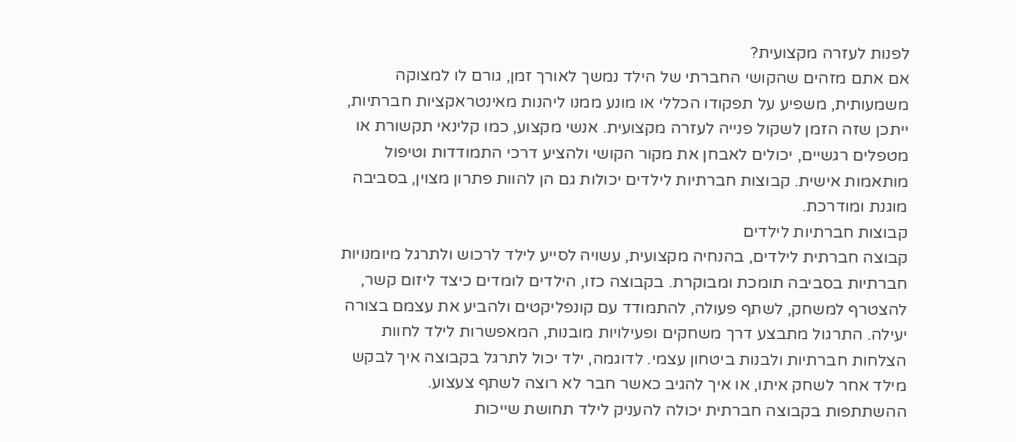לפנות לעזרה מקצועית?
אם אתם מזהים שהקושי החברתי של הילד נמשך לאורך זמן, גורם לו למצוקה משמעותית, משפיע על תפקודו הכללי או מונע ממנו ליהנות מאינטראקציות חברתיות, ייתכן שזה הזמן לשקול פנייה לעזרה מקצועית. אנשי מקצוע, כמו קלינאי תקשורת או מטפלים רגשיים, יכולים לאבחן את מקור הקושי ולהציע דרכי התמודדות וטיפול מותאמות אישית. קבוצות חברתיות לילדים יכולות גם הן להוות פתרון מצוין, בסביבה מוגנת ומודרכת.
קבוצות חברתיות לילדים
קבוצה חברתית לילדים, בהנחיה מקצועית, עשויה לסייע לילד לרכוש ולתרגל מיומנויות חברתיות בסביבה תומכת ומבוקרת. בקבוצה כזו, הילדים לומדים כיצד ליזום קשר, להצטרף למשחק, לשתף פעולה, להתמודד עם קונפליקטים ולהביע את עצמם בצורה יעילה. התרגול מתבצע דרך משחקים ופעילויות מובנות, המאפשרות לילד לחוות הצלחות חברתיות ולבנות ביטחון עצמי. לדוגמה, ילד יכול לתרגל בקבוצה איך לבקש מילד אחר לשחק איתו, או איך להגיב כאשר חבר לא רוצה לשתף צעצוע.
ההשתתפות בקבוצה חברתית יכולה להעניק לילד תחושת שייכות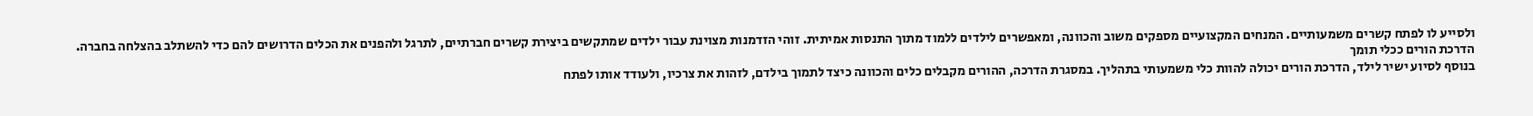ולסייע לו לפתח קשרים משמעותיים. המנחים המקצועיים מספקים משוב והכוונה, ומאפשרים לילדים ללמוד מתוך התנסות אמיתית. זוהי הזדמנות מצוינת עבור ילדים שמתקשים ביצירת קשרים חברתיים, לתרגל ולהפנים את הכלים הדרושים להם כדי להשתלב בהצלחה בחברה.
הדרכת הורים ככלי תומך
בנוסף לסיוע ישיר לילד, הדרכת הורים יכולה להוות כלי משמעותי בתהליך. במסגרת הדרכה, ההורים מקבלים כלים והכוונה כיצד לתמוך בילדם, לזהות את צרכיו, ולעודד אותו לפתח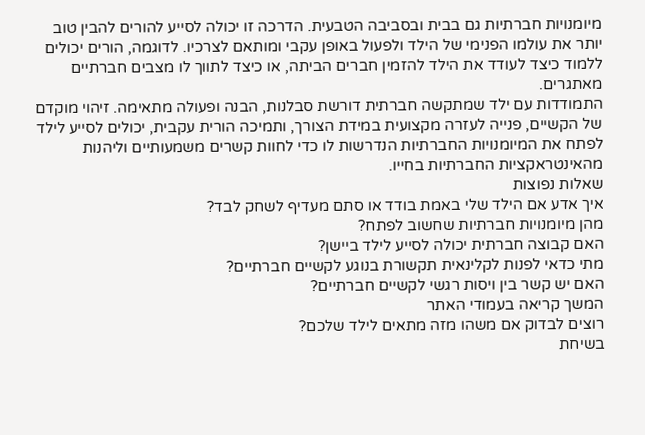מיומנויות חברתיות גם בבית ובסביבה הטבעית. הדרכה זו יכולה לסייע להורים להבין טוב יותר את עולמו הפנימי של הילד ולפעול באופן עקבי ומותאם לצרכיו. לדוגמה, הורים יכולים ללמוד כיצד לעודד את הילד להזמין חברים הביתה, או כיצד לתווך לו מצבים חברתיים מאתגרים.
התמודדות עם ילד שמתקשה חברתית דורשת סבלנות, הבנה ופעולה מתאימה. זיהוי מוקדם של הקשיים, פנייה לעזרה מקצועית במידת הצורך, ותמיכה הורית עקבית, יכולים לסייע לילד לפתח את המיומנויות החברתיות הנדרשות לו כדי לחוות קשרים משמעותיים וליהנות מהאינטראקציות החברתיות בחייו.
שאלות נפוצות
איך אדע אם הילד שלי באמת בודד או סתם מעדיף לשחק לבד?
מהן מיומנויות חברתיות שחשוב לפתח?
האם קבוצה חברתית יכולה לסייע לילד ביישן?
מתי כדאי לפנות לקלינאית תקשורת בנוגע לקשיים חברתיים?
האם יש קשר בין ויסות רגשי לקשיים חברתיים?
המשך קריאה בעמודי האתר
רוצים לבדוק אם משהו מזה מתאים לילד שלכם?
בשיחת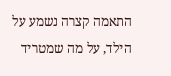התאמה קצרה נשמע על הילד, על מה שמטריד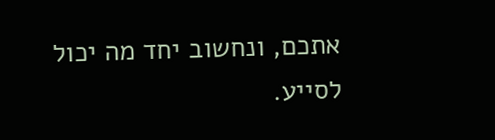אתכם, ונחשוב יחד מה יכול לסייע.